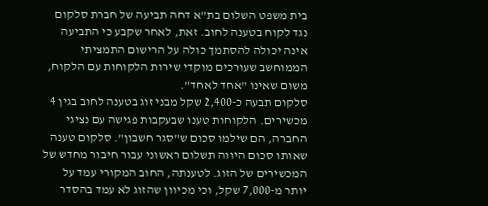בית משפט השלום בת"א דחה תביעה של חברת סלקום נגד לקוח בטענה לחוב. זאת, לאחר שקבע כי התביעה אינה יכולה להסתמך כולה על הרישום התמציתי הממוחשב שעורכים מוקדי שירות הלקוחות עם הלקוח, משום שאינו "אחד לאחד".
סלקום תבעה כ-2,400 שקל מבני זוג בטענה לחוב בגין 4 מכשירים. הלקוחות טענו שבעקבות פגישה עם נציגי החברה, הם שילמו סכום ש"סגר חשבון". סלקום טענה שאותו סכום היווה תשלום ראשוני עבור חיבור מחדש של המכשירים של הזוג. לטענתה, החוב המקורי עמד על יותר מ-7,000 שקל, וכי מכיוון שהזוג לא עמד בהסדר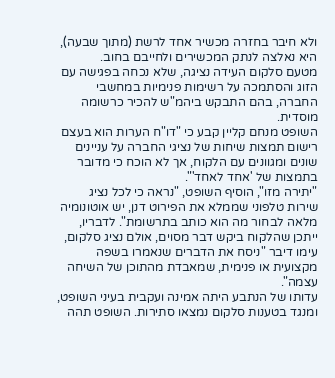ולא חיבר בחזרה מכשיר אחד לרשת (מתוך שבעה), היא נאלצה לנתק המכשירים ולחייבם בחוב.
מטעם סלקום העידה נציגה, שלא נכחה בפגישה עם הזוג והסתמכה על רשימות פנימיות במחשבי החברה, בהם התבקש ביהמ"ש להכיר כרשומה מוסדית.
השופט מנחם קליין קבע כי "דו"ח הערות הוא בעצם רישום תמצות שיחות של נציגי החברה על עניינים שונים ומגוונים עם הלקוח, אך לא הוכח כי מדובר בתמצות של 'אחד לאחד'".
"יתירה מזו", הוסיף השופט, "נראה כי לכל נציג שירות טלפוני שממלא את הפירוט דנן, יש אוטונומיה מלאה לבחור מה הוא כותב בתרשומת". לדבריו, ייתכן שהלקוח ביקש דבר מסוים, אולם נציג סלקום, עימו דיבר "ניסח את הדברים שנאמרו בשפה מקצועית או פנימית, שמאבדת מהתוכן של השיחה עצמה".
עדותו של הנתבע היתה אמינה ועקבית בעיני השופט, ומנגד בטענות סלקום נמצאו סתירות. השופט תהה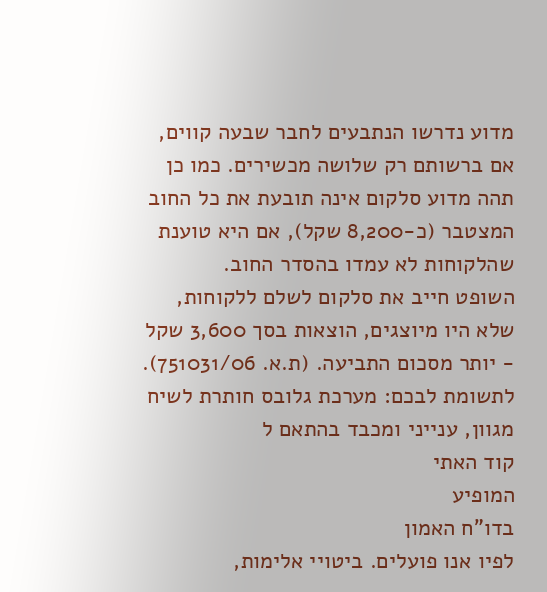מדוע נדרשו הנתבעים לחבר שבעה קווים, אם ברשותם רק שלושה מכשירים. כמו כן תהה מדוע סלקום אינה תובעת את כל החוב המצטבר (כ-8,200 שקל), אם היא טוענת שהלקוחות לא עמדו בהסדר החוב.
השופט חייב את סלקום לשלם ללקוחות, שלא היו מיוצגים, הוצאות בסך 3,600 שקל - יותר מסכום התביעה. (ת.א. 751031/06).
לתשומת לבכם: מערכת גלובס חותרת לשיח מגוון, ענייני ומכבד בהתאם ל
קוד האתי
המופיע
בדו"ח האמון
לפיו אנו פועלים. ביטויי אלימות,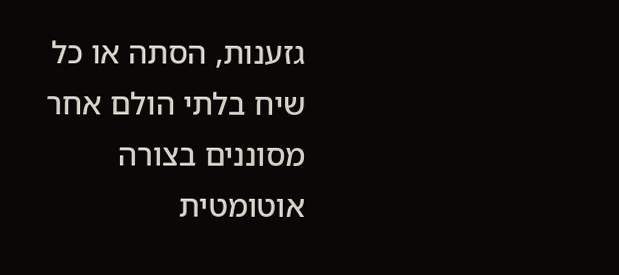גזענות, הסתה או כל שיח בלתי הולם אחר מסוננים בצורה
אוטומטית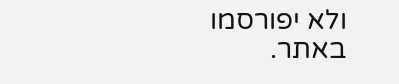ולא יפורסמו באתר.